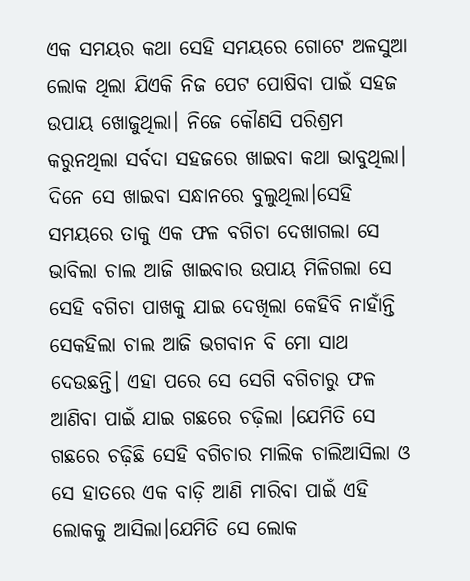ଏକ ସମୟର କଥା ସେହି ସମୟରେ ଗୋଟେ ଅଳସୁଆ ଲୋକ ଥିଲା ଯିଏକି ନିଜ ପେଟ ପୋଷିବା ପାଇଁ ସହଜ ଉପାୟ ଖୋଜୁଥିଲା। ନିଜେ କୌଣସି ପରିଶ୍ରମ କରୁନଥିଲା ସର୍ବଦା ସହଜରେ ଖାଇବା କଥା ଭାବୁଥିଲା। ଦିନେ ସେ ଖାଇବା ସନ୍ଧାନରେ ବୁଲୁଥିଲା।ସେହି ସମୟରେ ତାକୁ ଏକ ଫଳ ବଗିଚା ଦେଖାଗଲା ସେ ଭାବିଲା ଚାଲ ଆଜି ଖାଇବାର ଉପାୟ ମିଳିଗଲା ସେ ସେହି ବଗିଚା ପାଖକୁ ଯାଇ ଦେଖିଲା କେହିବି ନାହାଁନ୍ତି ସେକହିଲା ଚାଲ ଆଜି ଭଗବାନ ବି ମୋ ସାଥ ଦେଉଛନ୍ତି। ଏହା ପରେ ସେ ସେଗି ବଗିଚାରୁ ଫଳ ଆଣିବା ପାଇଁ ଯାଇ ଗଛରେ ଚଢ଼ିଲା ।ଯେମିତି ସେ ଗଛରେ ଚଢ଼ିଛି ସେହି ବଗିଚାର ମାଲିକ ଚାଲିଆସିଲା ଓ ସେ ହାତରେ ଏକ ବାଡ଼ି ଆଣି ମାରିବା ପାଇଁ ଏହି ଲୋକକୁ ଆସିଲା।ଯେମିତି ସେ ଲୋକ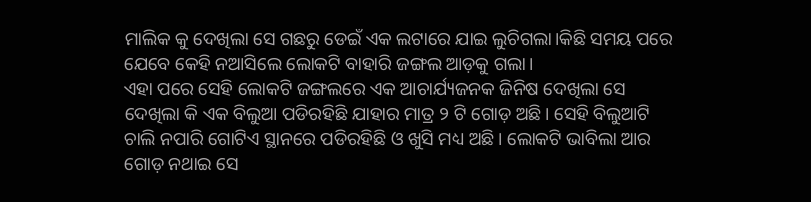ମାଲିକ କୁ ଦେଖିଲା ସେ ଗଛରୁ ଡେଇଁ ଏକ ଲଟାରେ ଯାଇ ଲୁଚିଗଲା।କିଛି ସମୟ ପରେ ଯେବେ କେହି ନଆସିଲେ ଲୋକଟି ବାହାରି ଜଙ୍ଗଲ ଆଡ଼କୁ ଗଲା।
ଏହା ପରେ ସେହି ଲୋକଟି ଜଙ୍ଗଲରେ ଏକ ଆଚାର୍ଯ୍ୟଜନକ ଜିନିଷ ଦେଖିଲା ସେ ଦେଖିଲା କି ଏକ ବିଲୁଆ ପଡିରହିଛି ଯାହାର ମାତ୍ର ୨ ଟି ଗୋଡ଼ ଅଛି। ସେହି ବିଲୁଆଟି ଚାଲି ନପାରି ଗୋଟିଏ ସ୍ଥାନରେ ପଡିରହିଛି ଓ ଖୁସି ମଧ୍ୟ ଅଛି। ଲୋକଟି ଭାବିଲା ଆର ଗୋଡ଼ ନଥାଇ ସେ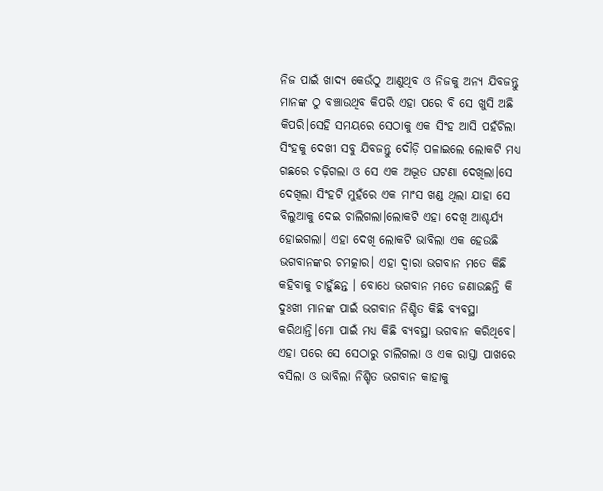ନିଜ ପାଇଁ ଖାଦ୍ୟ କେଉଁଠୁ ଆଣୁଥିବ ଓ ନିଜକୁ ଅନ୍ୟ ଯିବଜନ୍ତୁ ମାନଙ୍କ ଠୁ ବଞ୍ଚାଉଥିବ କିପରି ଏହା ପରେ ବି ସେ ଖୁସି ଅଛି କିପରି।ସେହି ସମୟରେ ସେଠାକୁ ଏକ ସିଂହ ଆସି ପହଁଚିଲା ସିଂହକୁ ଦେଖୀ ସବୁ ଯିବଜନ୍ତୁ ଦୌଡ଼ି ପଳାଇଲେ ଲୋକଟି ମଧ୍ୟ ଗଛରେ ଚଢ଼ିଗଲା ଓ ସେ ଏକ ଅଦ୍ଭୂତ ଘଟଣା ଦେଖିଲା।ସେ ଦେଖିଲା ସିଂହଟି ମୁହଁରେ ଏକ ମାଂସ ଖଣ୍ଡ ଥିଲା ଯାହା ସେ ବିଲୁଆକୁ ଦେଇ ଚାଲିଗଲା।ଲୋକଟି ଏହା ଦେଖି ଆଶ୍ଚର୍ଯ୍ୟ ହୋଇଗଲା। ଏହା ଦେଖି ଲୋକଟି ଭାବିଲା ଏକ ହେଉଛି ଭଗବାନଙ୍କର ଚମତ୍କାର। ଏହା ଦ୍ଵାରା ଭଗବାନ ମତେ କିଛି କହିବାକୁ ଚାହୁଁଛନ୍ତ । ବୋଧେ ଭଗବାନ ମତେ ଜଣାଉଛନ୍ତି କି ଦୁଃଖୀ ମାନଙ୍କ ପାଇଁ ଭଗବାନ ନିଶ୍ଚିତ କିଛି ବ୍ୟବସ୍ଥା କରିଥାନ୍ତି।ମୋ ପାଇଁ ମଧ୍ୟ କିଛି ବ୍ୟବସ୍ଥା ଭଗବାନ କରିଥିବେ।
ଏହା ପରେ ସେ ସେଠାରୁ ଚାଲିଗଲା ଓ ଏକ ରାସ୍ତା ପାଖରେ ବସିଲା ଓ ଭାବିଲା ନିଶ୍ଚିତ ଭଗବାନ କାହାକୁ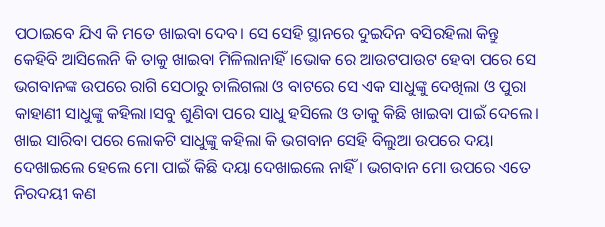ପଠାଇବେ ଯିଏ କି ମତେ ଖାଇବା ଦେବ। ସେ ସେହି ସ୍ଥାନରେ ଦୁଇଦିନ ବସିରହିଲା କିନ୍ତୁ କେହିବି ଆସିଲେନି କି ତାକୁ ଖାଇବା ମିଳିଲାନାହିଁ।ଭୋକ ରେ ଆଉଟପାଉଟ ହେବା ପରେ ସେ ଭଗବାନଙ୍କ ଉପରେ ରାଗି ସେଠାରୁ ଚାଲିଗଲା ଓ ବାଟରେ ସେ ଏକ ସାଧୁଙ୍କୁ ଦେଖିଲା ଓ ପୁରା କାହାଣୀ ସାଧୁଙ୍କୁ କହିଲା।ସବୁ ଶୁଣିବା ପରେ ସାଧୁ ହସିଲେ ଓ ତାକୁ କିଛି ଖାଇବା ପାଇଁ ଦେଲେ। ଖାଇ ସାରିବା ପରେ ଲୋକଟି ସାଧୁଙ୍କୁ କହିଲା କି ଭଗବାନ ସେହି ବିଲୁଆ ଉପରେ ଦୟା ଦେଖାଇଲେ ହେଲେ ମୋ ପାଇଁ କିଛି ଦୟା ଦେଖାଇଲେ ନାହିଁ । ଭଗବାନ ମୋ ଉପରେ ଏତେ ନିରଦୟୀ କଣ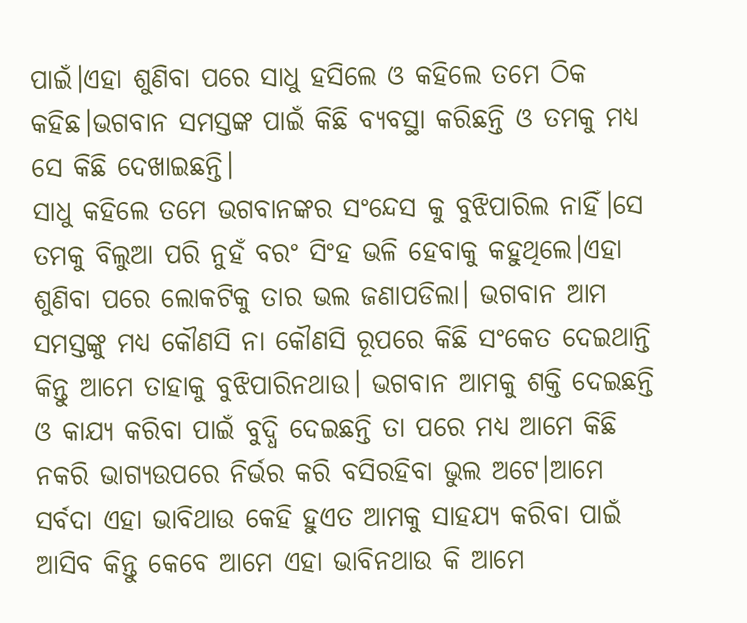ପାଇଁ।ଏହା ଶୁଣିବା ପରେ ସାଧୁ ହସିଲେ ଓ କହିଲେ ତମେ ଠିକ କହିଛ।ଭଗବାନ ସମସ୍ତଙ୍କ ପାଇଁ କିଛି ବ୍ୟବସ୍ଥା କରିଛନ୍ତି ଓ ତମକୁ ମଧ୍ୟ ସେ କିଛି ଦେଖାଇଛନ୍ତି।
ସାଧୁ କହିଲେ ତମେ ଭଗବାନଙ୍କର ସଂନ୍ଦେସ କୁ ବୁଝିପାରିଲ ନାହିଁ।ସେ ତମକୁ ବିଲୁଆ ପରି ନୁହଁ ବରଂ ସିଂହ ଭଳି ହେବାକୁ କହୁଥିଲେ।ଏହା ଶୁଣିବା ପରେ ଲୋକଟିକୁ ତାର ଭଲ ଜଣାପଡିଲା। ଭଗବାନ ଆମ ସମସ୍ତଙ୍କୁ ମଧ୍ୟ କୌଣସି ନା କୌଣସି ରୂପରେ କିଛି ସଂକେତ ଦେଇଥାନ୍ତି କିନ୍ତୁ ଆମେ ତାହାକୁ ବୁଝିପାରିନଥାଉ। ଭଗବାନ ଆମକୁ ଶକ୍ତି ଦେଇଛନ୍ତି ଓ କାଯ୍ୟ କରିବା ପାଇଁ ବୁଦ୍ଧି ଦେଇଛନ୍ତି ତା ପରେ ମଧ୍ୟ ଆମେ କିଛି ନକରି ଭାଗ୍ୟଉପରେ ନିର୍ଭର କରି ବସିରହିବା ଭୁଲ ଅଟେ।ଆମେ ସର୍ବଦା ଏହା ଭାବିଥାଉ କେହି ହୁଏତ ଆମକୁ ସାହଯ୍ୟ କରିବା ପାଇଁ ଆସିବ କିନ୍ତୁ କେବେ ଆମେ ଏହା ଭାବିନଥାଉ କି ଆମେ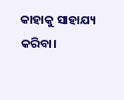କାହାକୁ ସାହାଯ୍ୟ କରିବା।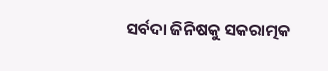ସର୍ବଦା ଜିନିଷକୁ ସକରାତ୍ମକ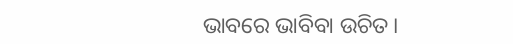ଭାବରେ ଭାବିବା ଉଚିତ।